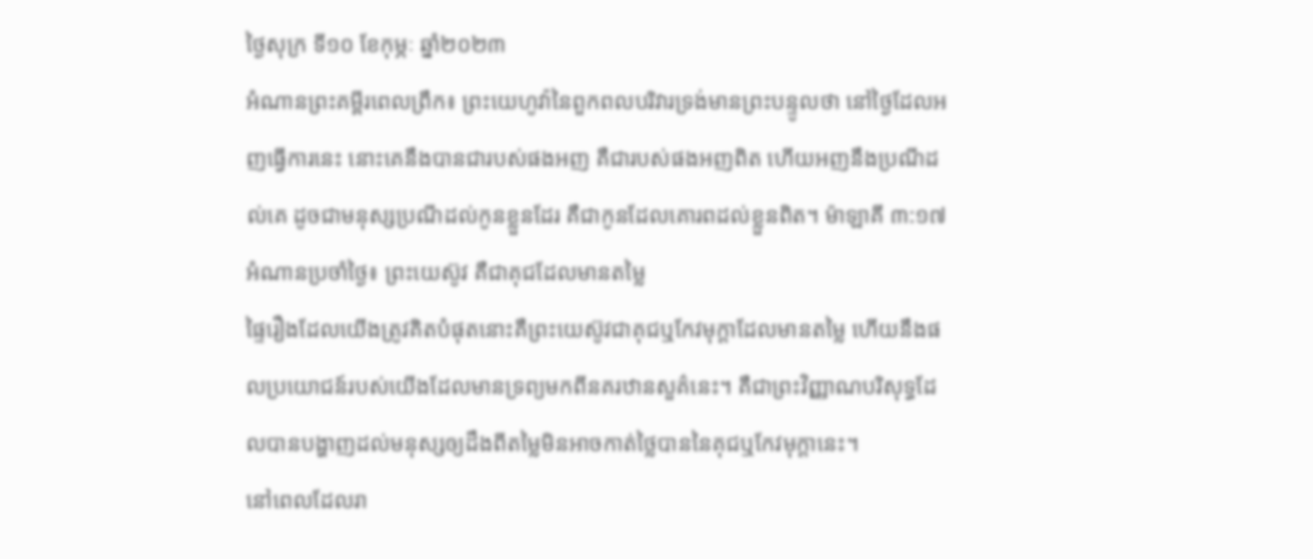ថ្ងៃសុក្រ ទី១០ ខែកុម្ភៈ ឆ្នាំ២០២៣
អំណានព្រះគម្ពីរពេលព្រឹក៖ ព្រះយេហូវ៉ានៃពួកពលបរិវារទ្រង់មានព្រះបន្ទូលថា នៅថ្ងៃដែលអញធ្វើការនេះ នោះគេនឹងបានជារបស់ផងអញ គឺជារបស់ផងអញពិត ហើយអញនឹងប្រណីដល់គេ ដូចជាមនុស្សប្រណីដល់កូនខ្លួនដែរ គឺជាកូនដែលគោរពដល់ខ្លួនពិត។ ម៉ាឡាគី ៣:១៧
អំណានប្រចាំថ្ងៃ៖ ព្រះយេស៊ូវ គឺជាគុជដែលមានតម្លៃ
ផ្ទៃរឿងដែលយើងត្រូវគិតបំផុតនោះគឺព្រះយេស៊ូវជាគុជឬកែវមុក្តាដែលមានតម្លៃ ហើយនឹងផលប្រយោជន៍របស់យើងដែលមានទ្រព្យមកពីនគរឋានសួគ៌នេះ។ គឺជាព្រះវិញ្ញាណបរិសុទ្ធដែលបានបង្ហាញដល់មនុស្សឲ្យដឹងពីតម្លៃមិនអាចកាត់ថ្លៃបាននៃគុជឬកែវមុក្តានេះ។
នៅពេលដែលរា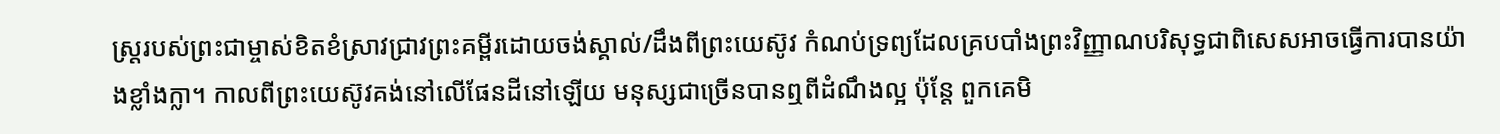ស្ត្ររបស់ព្រះជាម្ចាស់ខិតខំស្រាវជ្រាវព្រះគម្ពីរដោយចង់ស្គាល់/ដឹងពីព្រះយេស៊ូវ កំណប់ទ្រព្យដែលគ្របបាំងព្រះវិញ្ញាណបរិសុទ្ធជាពិសេសអាចធ្វើការបានយ៉ាងខ្លាំងក្លា។ កាលពីព្រះយេស៊ូវគង់នៅលើផែនដីនៅឡើយ មនុស្សជាច្រើនបានឮពីដំណឹងល្អ ប៉ុន្តែ ពួកគេមិ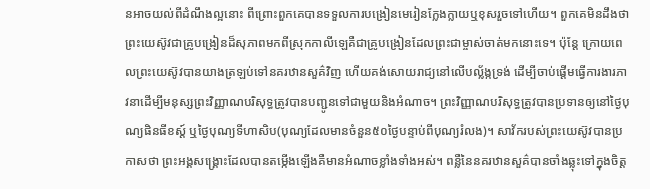នអាចយល់ពីដំណឹងល្អនោះ ពីព្រោះពួកគេបានទទួលការបង្រៀនមេរៀនក្លែងក្លាយឬខុសរួចទៅហើយ។ ពួកគេមិនដឹងថា ព្រះយេស៊ូវជាគ្រូបង្រៀនដ៏សុភាពមកពីស្រុកកាលីឡេគឺជាគ្រូបង្រៀនដែលព្រះជាម្ចាស់ចាត់មកនោះទេ។ ប៉ុន្តែ ក្រោយពេលព្រះយេស៊ូវបានយាងត្រឡប់ទៅនគរឋានសួគ៌វិញ ហើយគង់សោយរាជ្យនៅលើបល្ល័ង្កទ្រង់ ដើម្បីចាប់ផ្តើមធ្វើការងារភាវនាដើម្បីមនុស្សព្រះវិញ្ញាណបរិសុទ្ធត្រូវបានបញ្ជូនទៅជាមួយនិងអំណាច។ ព្រះវិញ្ញាណបរិសុទ្ធត្រូវបានប្រទានឲ្យនៅថ្ងៃបុណ្យផិនធីខស្ត៍ ឬថ្ងៃបុណ្យទីហាសិប(បុណ្យដែលមានចំនួន៥០ថ្ងៃបន្ទាប់ពីបុណ្យរំលង)។ សាវ័ករបស់ព្រះយេស៊ូវបានប្រកាសថា ព្រះអង្គសង្គ្រោះដែលបានតម្កើងឡើងគឺមានអំណាចខ្លាំងទាំងអស់។ ពន្លឺនៃនគរឋានសួគ៌បានចាំងឆ្លុះទៅក្នុងចិត្ត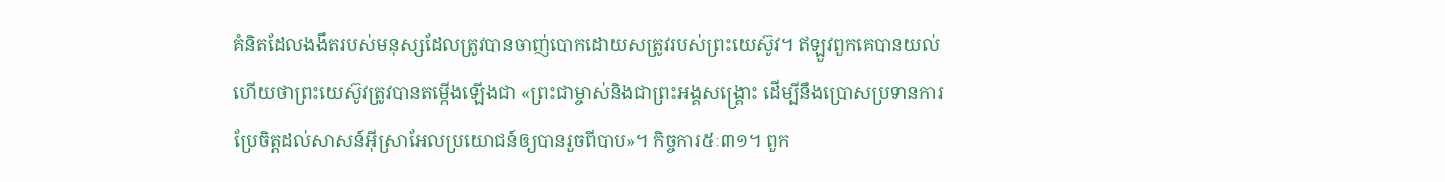គំនិតដែលងងឹតរបស់មនុស្សដែលត្រូវបានចាញ់បោកដោយសត្រូវរបស់ព្រះយេស៊ូវ។ ឥឡួវពួកគេបានយល់ហើយថាព្រះយេស៊ូវត្រូវបានតម្កើងឡើងជា «ព្រះជាម្ចាស់និងជាព្រះអង្គសង្គ្រោះ ដើម្បីនឹងប្រោសប្រទានការប្រែចិត្តដល់សាសន៍អុីស្រាអែលប្រយោជន៍ឲ្យបានរួចពីបាប»។ កិច្ចការ៥ៈ៣១។ ពួក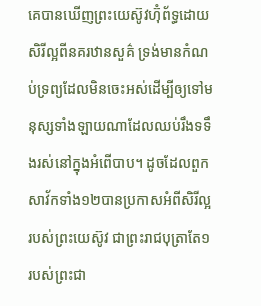គេបានឃើញព្រះយេស៊ូវហ៊ំុព័ទ្ធដោយសិរីល្អពីនគរឋានសួគ៌ ទ្រង់មានកំណប់ទ្រព្យដែលមិនចេះអស់ដើម្បីឲ្យទៅមនុស្សទាំងឡាយណាដែលឈប់រឹងទទឹងរស់នៅក្នុងអំពើបាប។ ដូចដែលពួកសាវ័កទាំង១២បានប្រកាសអំពីសិរីល្អរបស់ព្រះយេស៊ូវ ជាព្រះរាជបុត្រាតែ១របស់ព្រះជា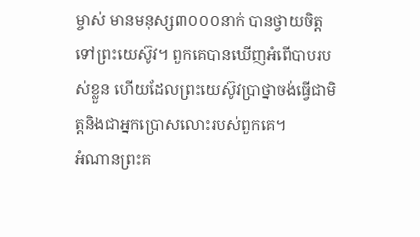ម្ចាស់ មានមនុស្ស៣០០០នាក់ បានថ្វាយចិត្តទៅព្រះយេស៊ូវ។ ពួកគេបានឃើញអំពើបាបរបស់ខ្លួន ហើយដែលព្រះយេស៊ូវប្រាថ្នាចង់ធ្វើជាមិត្តនិងជាអ្នកប្រោសលោះរបស់ពួកគេ។
អំណានព្រះគ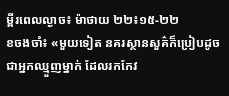ម្ពីរពេលល្ងាច៖ ម៉ាថាយ ២២៖១៥-២២
ខចងចាំ៖ «មួយទៀត នគរស្ថានសួគ៌ក៏ប្រៀបដូចជាអ្នកឈ្មួញម្នាក់ ដែលរកកែវ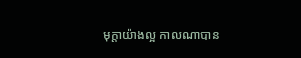មុក្តាយ៉ាងល្អ កាលណាបាន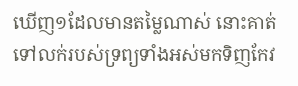ឃើញ១ដែលមានតម្លៃណាស់ នោះគាត់ទៅលក់របស់ទ្រព្យទាំងអស់មកទិញកែវ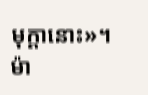មុក្តានោះ»។ ម៉ា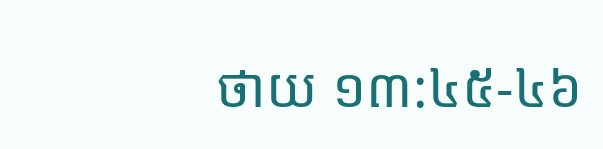ថាយ ១៣:៤៥-៤៦